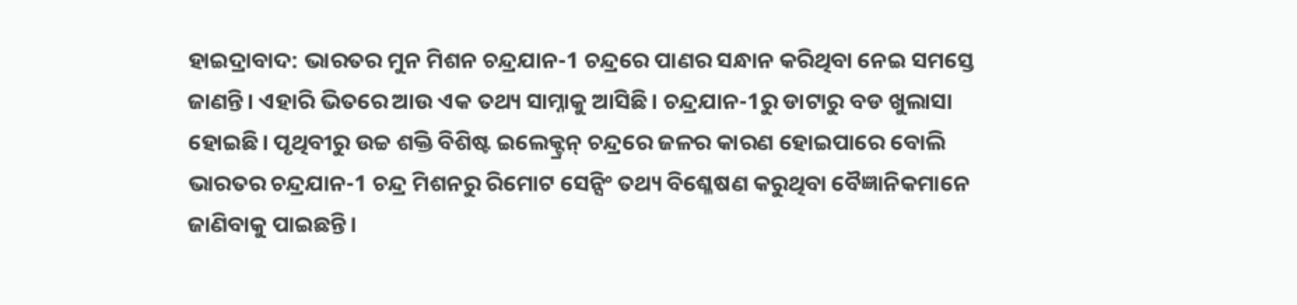ହାଇଦ୍ରାବାଦ: ଭାରତର ମୁନ ମିଶନ ଚନ୍ଦ୍ରଯାନ-1 ଚନ୍ଦ୍ରରେ ପାଣର ସନ୍ଧାନ କରିଥିବା ନେଇ ସମସ୍ତେ ଜାଣନ୍ତି। ଏହାରି ଭିତରେ ଆଉ ଏକ ତଥ୍ୟ ସାମ୍ନାକୁ ଆସିଛି। ଚନ୍ଦ୍ରଯାନ-1ରୁ ଡାଟାରୁ ବଡ ଖୁଲାସା ହୋଇଛି। ପୃଥିବୀରୁ ଉଚ୍ଚ ଶକ୍ତି ବିଶିଷ୍ଟ ଇଲେକ୍ଟ୍ରନ୍ ଚନ୍ଦ୍ରରେ ଜଳର କାରଣ ହୋଇପାରେ ବୋଲି ଭାରତର ଚନ୍ଦ୍ରଯାନ-1 ଚନ୍ଦ୍ର ମିଶନରୁ ରିମୋଟ ସେନ୍ସିଂ ତଥ୍ୟ ବିଶ୍ଳେଷଣ କରୁଥିବା ବୈଜ୍ଞାନିକମାନେ ଜାଣିବାକୁ ପାଇଛନ୍ତି।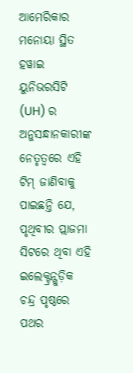ଆମେରିକାର ମନୋୟା ସ୍ଥିତ ହୱାଇ ୟୁନିଭରସିଟି (UH) ର ଅନୁସନ୍ଧାନକାରୀଙ୍କ ନେତୃତ୍ୱରେ ଏହି ଟିମ୍ ଜାଣିବାକୁ ପାଇଛନ୍ତି ଯେ, ପୃଥିବୀର ପ୍ଲାଜମା ସିଟରେ ଥିବା ଏହି ଇଲେକ୍ଟ୍ରନ୍ଗୁଡ଼ିକ ଚନ୍ଦ୍ର ପୃଷ୍ଠରେ ପଥର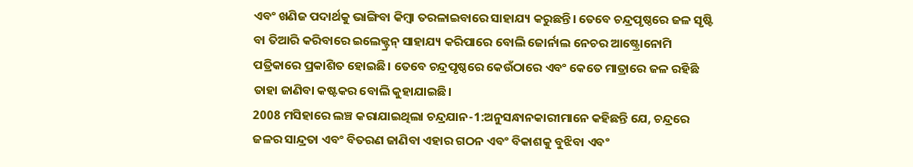ଏବଂ ଖଣିଜ ପଦାର୍ଥକୁ ଭାଙ୍ଗିବା କିମ୍ବା ତରଳାଇବାରେ ସାହାଯ୍ୟ କରୁଛନ୍ତି। ତେବେ ଚନ୍ଦ୍ରପୃଷ୍ଠରେ ଜଳ ସୃଷ୍ଟି ବା ତିଆରି କରିବାରେ ଇଲେକ୍ଟ୍ରନ୍ ସାହାଯ୍ୟ କରିପାରେ ବୋଲି ଜୋର୍ନାଲ ନେଚର ଆଷ୍ଟ୍ରୋନୋମି ପତ୍ରିକାରେ ପ୍ରକାଶିତ ହୋଇଛି। ତେବେ ଚନ୍ଦ୍ରପୃଷ୍ଠରେ କେଉଁଠାରେ ଏବଂ କେତେ ମାତ୍ରାରେ ଜଳ ରହିଛି ତାହା ଜାଣିବା କଷ୍ଟକର ବୋଲି କୁହାଯାଇଛି।
2008 ମସିହାରେ ଲଞ୍ଚ କରାଯାଇଥିଲା ଚନ୍ଦ୍ରଯାନ-1:ଅନୁସନ୍ଧାନକାରୀମାନେ କହିଛନ୍ତି ଯେ, ଚନ୍ଦ୍ରରେ ଜଳର ସାନ୍ଦ୍ରତା ଏବଂ ବିତରଣ ଜାଣିବା ଏହାର ଗଠନ ଏବଂ ବିକାଶକୁ ବୁଝିବା ଏବଂ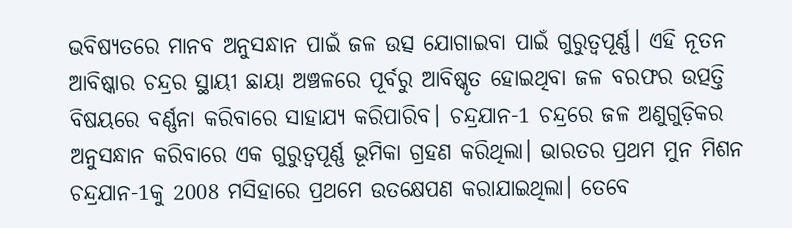ଭବିଷ୍ୟତରେ ମାନବ ଅନୁସନ୍ଧାନ ପାଇଁ ଜଳ ଉତ୍ସ ଯୋଗାଇବା ପାଇଁ ଗୁରୁତ୍ୱପୂର୍ଣ୍ଣ। ଏହି ନୂତନ ଆବିଷ୍କାର ଚନ୍ଦ୍ରର ସ୍ଥାୟୀ ଛାୟା ଅଞ୍ଚଳରେ ପୂର୍ବରୁ ଆବିଷ୍କୃତ ହୋଇଥିବା ଜଳ ବରଫର ଉତ୍ପତ୍ତି ବିଷୟରେ ବର୍ଣ୍ଣନା କରିବାରେ ସାହାଯ୍ୟ କରିପାରିବ। ଚନ୍ଦ୍ରଯାନ-1 ଚନ୍ଦ୍ରରେ ଜଳ ଅଣୁଗୁଡ଼ିକର ଅନୁସନ୍ଧାନ କରିବାରେ ଏକ ଗୁରୁତ୍ୱପୂର୍ଣ୍ଣ ଭୂମିକା ଗ୍ରହଣ କରିଥିଲା। ଭାରତର ପ୍ରଥମ ମୁନ ମିଶନ ଚନ୍ଦ୍ରଯାନ-1କୁ 2008 ମସିହାରେ ପ୍ରଥମେ ଉତକ୍ଷେପଣ କରାଯାଇଥିଲା। ତେବେ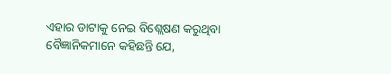ଏହାର ଡାଟାକୁ ନେଇ ବିଶ୍ଲେଷଣ କରୁଥିବା ବୈଜ୍ଞାନିକମାନେ କହିଛନ୍ତି ଯେ,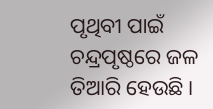ପୃଥିବୀ ପାଇଁ ଚନ୍ଦ୍ରପୃଷ୍ଠରେ ଜଳ ତିଆରି ହେଉଛି।